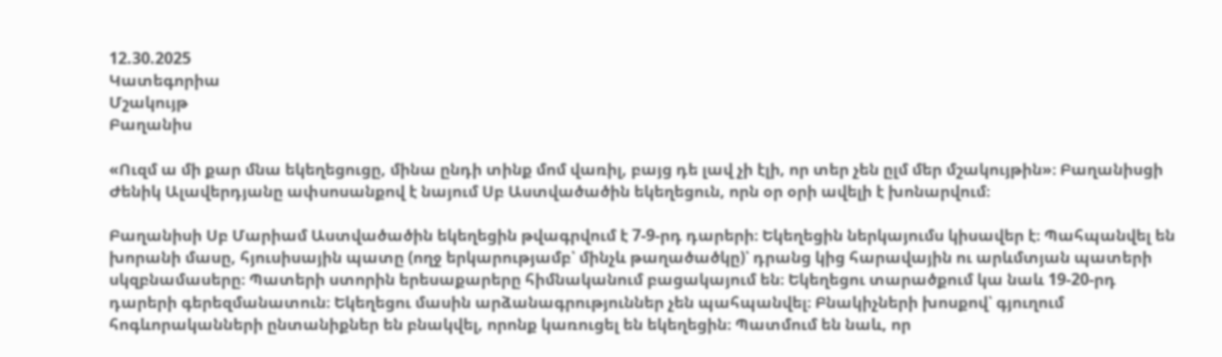12.30.2025
Կատեգորիա
Մշակույթ
Բաղանիս

«Ուզմ ա մի քար մնա եկեղեցուցը, մինա ընդի տինք մոմ վառիլ, բայց դե լավ չի էլի, որ տեր չեն ըլմ մեր մշակույթին»։ Բաղանիսցի Ժենիկ Ալավերդյանը ափսոսանքով է նայում Սբ Աստվածածին եկեղեցուն, որն օր օրի ավելի է խոնարվում։

Բաղանիսի Սբ Մարիամ Աստվածածին եկեղեցին թվագրվում է 7-9-րդ դարերի։ Եկեղեցին ներկայումս կիսավեր է։ Պահպանվել են խորանի մասը, հյուսիսային պատը (ողջ երկարությամբ՝ մինչև թաղածածկը)՝ դրանց կից հարավային ու արևմտյան պատերի սկզբնամասերը։ Պատերի ստորին երեսաքարերը հիմնականում բացակայում են։ Եկեղեցու տարածքում կա նաև 19-20-րդ դարերի գերեզմանատուն։ Եկեղեցու մասին արձանագրություններ չեն պահպանվել։ Բնակիչների խոսքով՝ գյուղում հոգևորականների ընտանիքներ են բնակվել, որոնք կառուցել են եկեղեցին։ Պատմում են նաև, որ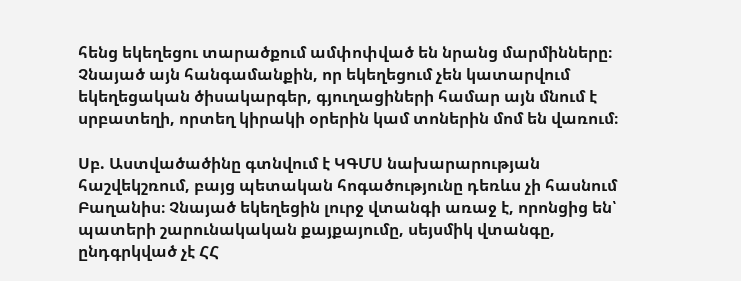հենց եկեղեցու տարածքում ամփոփված են նրանց մարմինները։ Չնայած այն հանգամանքին, որ եկեղեցում չեն կատարվում եկեղեցական ծիսակարգեր, գյուղացիների համար այն մնում է սրբատեղի, որտեղ կիրակի օրերին կամ տոներին մոմ են վառում։

Սբ. Աստվածածինը գտնվում է ԿԳՄՍ նախարարության հաշվեկշռում, բայց պետական հոգածությունը դեռևս չի հասնում Բաղանիս։ Չնայած եկեղեցին լուրջ վտանգի առաջ է, որոնցից են՝ պատերի շարունակական քայքայումը, սեյսմիկ վտանգը, ընդգրկված չէ ՀՀ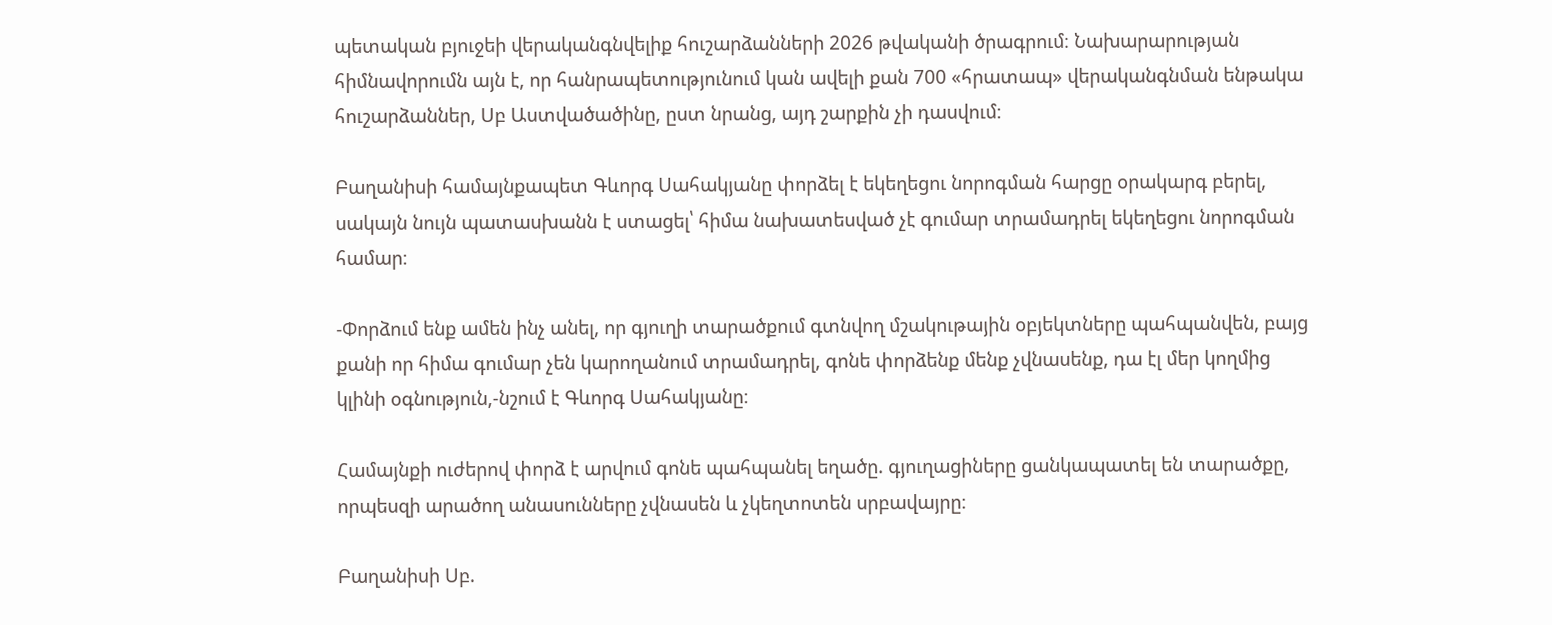պետական բյուջեի վերականգնվելիք հուշարձանների 2026 թվականի ծրագրում։ Նախարարության հիմնավորումն այն է, որ հանրապետությունում կան ավելի քան 700 «հրատապ» վերականգնման ենթակա հուշարձաններ, Սբ Աստվածածինը, ըստ նրանց, այդ շարքին չի դասվում։

Բաղանիսի համայնքապետ Գևորգ Սահակյանը փորձել է եկեղեցու նորոգման հարցը օրակարգ բերել, սակայն նույն պատասխանն է ստացել՝ հիմա նախատեսված չէ գումար տրամադրել եկեղեցու նորոգման համար։

-Փորձում ենք ամեն ինչ անել, որ գյուղի տարածքում գտնվող մշակութային օբյեկտները պահպանվեն, բայց քանի որ հիմա գումար չեն կարողանում տրամադրել, գոնե փորձենք մենք չվնասենք, դա էլ մեր կողմից կլինի օգնություն,-նշում է Գևորգ Սահակյանը։

Համայնքի ուժերով փորձ է արվում գոնե պահպանել եղածը. գյուղացիները ցանկապատել են տարածքը, որպեսզի արածող անասունները չվնասեն և չկեղտոտեն սրբավայրը։

Բաղանիսի Սբ.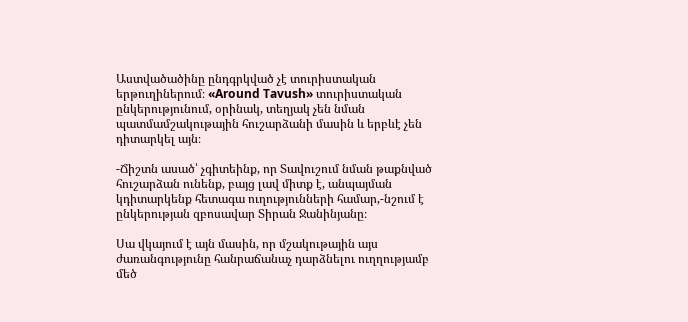Աստվածածինը ընդգրկված չէ տուրիստական երթուղիներում։ «Around Tavush» տուրիստական ընկերությունում, օրինակ, տեղյակ չեն նման պատմամշակութային հուշարձանի մասին և երբևէ չեն դիտարկել այն։

-Ճիշտն ասած՝ չգիտեինք, որ Տավուշում նման թաքնված հուշարձան ունենք, բայց լավ միտք է, անպայման կդիտարկենք հետագա ուղությունների համար,-նշում է ընկերության զբոսավար Տիրան Ջանինյանը։

Սա վկայում է այն մասին, որ մշակութային այս ժառանգությունը հանրաճանաչ դարձնելու ուղղությամբ մեծ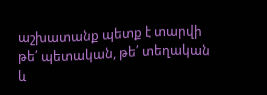աշխատանք պետք է տարվի թե՛ պետական, թե՛ տեղական և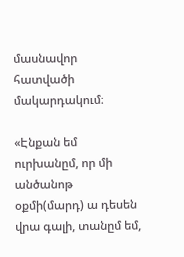մասնավոր հատվածի մակարդակում։

«Էնքան եմ ուրխանըմ, որ մի անծանոթ օքմի(մարդ) ա դեսեն վրա գալի, տանըմ եմ,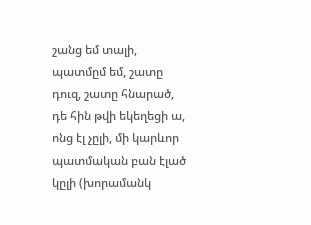շանց եմ տալի, պատմըմ եմ, շատը դուզ, շատը հնարած, դե հին թվի եկեղեցի ա, ոնց էլ չըլի, մի կարևոր պատմական բան էլած կըլի (խորամանկ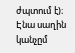ժպտում է)։ Էնա սաղին կանչըմ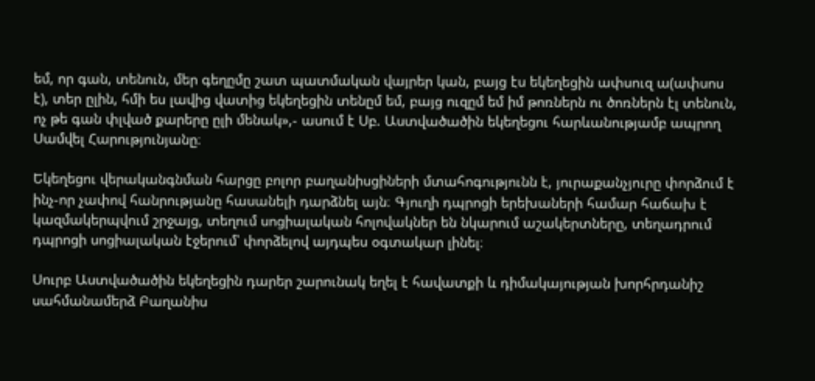եմ, որ գան, տենուն, մեր գեղըմը շատ պատմական վայրեր կան, բայց էս եկեղեցին ափսուզ ա(ափսոս է), տեր ըլին, հմի ես լավից վատից եկեղեցին տենըմ եմ, բայց ուզըմ եմ իմ թոռներն ու ծոռներն էլ տենուն, ոչ թե գան փլված քարերը ըլի մենակ»,- ասում է Սբ. Աստվածածին եկեղեցու հարևանությամբ ապրող Սամվել Հարությունյանը։

Եկեղեցու վերականգնման հարցը բոլոր բաղանիսցիների մտահոգությունն է, յուրաքանչյուրը փորձում է ինչ-որ չափով հանրությանը հասանելի դարձնել այն։ Գյուղի դպրոցի երեխաների համար հաճախ է կազմակերպվում շրջայց, տեղում սոցիալական հոլովակներ են նկարում աշակերտները, տեղադրում դպրոցի սոցիալական էջերում՝ փորձելով այդպես օգտակար լինել։

Սուրբ Աստվածածին եկեղեցին դարեր շարունակ եղել է հավատքի և դիմակայության խորհրդանիշ սահմանամերձ Բաղանիս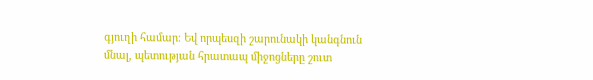գյուղի համար։ Եվ որպեսզի շարունակի կանգնուն մնալ, պետության հրատապ միջոցները շուտ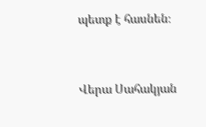պետք է հասնեն։


Վերա Սահակյան